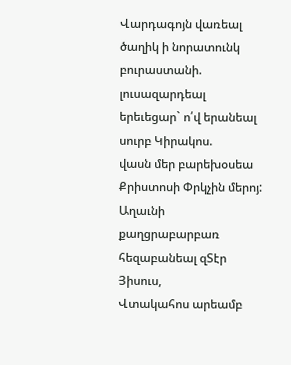Վարդագոյն վառեալ ծաղիկ ի նորատունկ բուրաստանի.
լուսազարդեալ երեւեցար` ո՛վ երանեալ սուրբ Կիրակոս.
վասն մեր բարեխօսեա Քրիստոսի Փրկչին մերոյ:
Աղաւնի քաղցրաբարբառ հեզաբանեալ զՏէր Յիսուս,
Վտակահոս արեամբ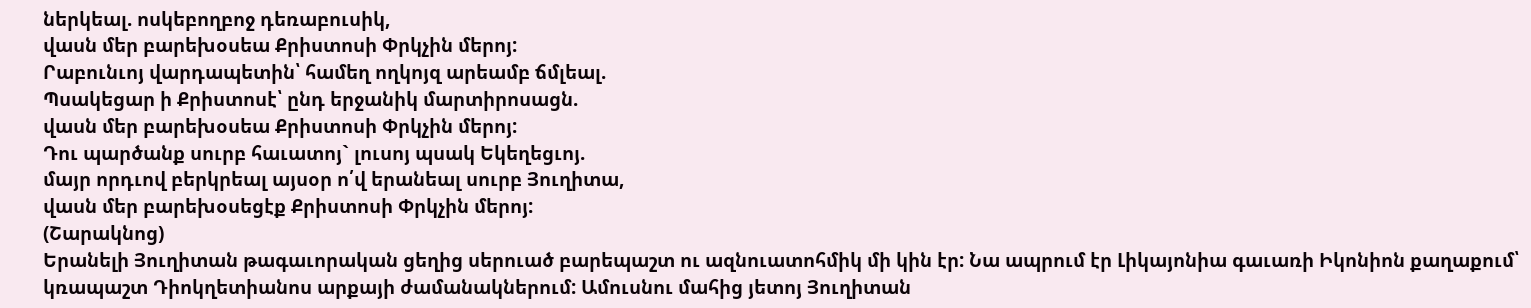ներկեալ. ոսկեբողբոջ դեռաբուսիկ,
վասն մեր բարեխօսեա Քրիստոսի Փրկչին մերոյ:
Րաբունւոյ վարդապետին՝ համեղ ողկոյզ արեամբ ճմլեալ.
Պսակեցար ի Քրիստոսէ՝ ընդ երջանիկ մարտիրոսացն.
վասն մեր բարեխօսեա Քրիստոսի Փրկչին մերոյ:
Դու պարծանք սուրբ հաւատոյ` լուսոյ պսակ Եկեղեցւոյ.
մայր որդւով բերկրեալ այսօր ո՛վ երանեալ սուրբ Յուղիտա,
վասն մեր բարեխօսեցէք Քրիստոսի Փրկչին մերոյ:
(Շարակնոց)
Երանելի Յուղիտան թագաւորական ցեղից սերուած բարեպաշտ ու ազնուատոհմիկ մի կին էր: Նա ապրում էր Լիկայոնիա գաւառի Իկոնիոն քաղաքում՝ կռապաշտ Դիոկղետիանոս արքայի ժամանակներում: Ամուսնու մահից յետոյ Յուղիտան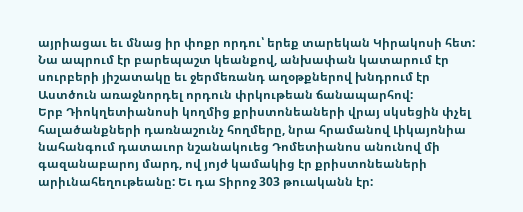այրիացաւ եւ մնաց իր փոքր որդու՝ երեք տարեկան Կիրակոսի հետ: Նա ապրում էր բարեպաշտ կեանքով, անխափան կատարում էր սուրբերի յիշատակը եւ ջերմեռանդ աղօթքներով խնդրում էր Աստծուն առաջնորդել որդուն փրկութեան ճանապարհով:
Երբ Դիոկղետիանոսի կողմից քրիստոնեաների վրայ սկսեցին փչել հալածանքների դառնաշունչ հողմերը, նրա հրամանով Լիկայոնիա նահանգում դատաւոր նշանակուեց Դոմետիանոս անունով մի գազանաբարոյ մարդ, ով յոյժ կամակից էր քրիստոնեաների արիւնահեղութեանը: Եւ դա Տիրոջ 303 թուականն էր: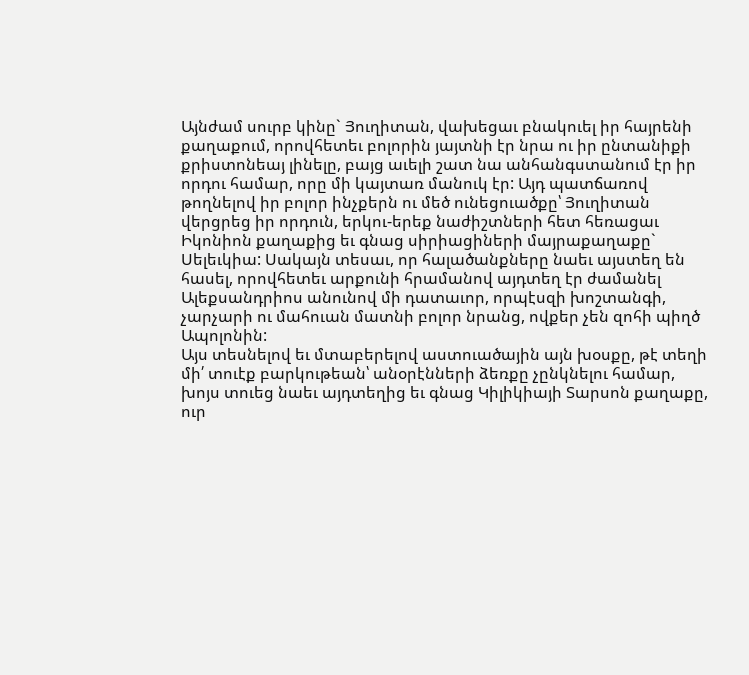Այնժամ սուրբ կինը` Յուղիտան, վախեցաւ բնակուել իր հայրենի քաղաքում, որովհետեւ բոլորին յայտնի էր նրա ու իր ընտանիքի քրիստոնեայ լինելը, բայց աւելի շատ նա անհանգստանում էր իր որդու համար, որը մի կայտառ մանուկ էր: Այդ պատճառով թողնելով իր բոլոր ինչքերն ու մեծ ունեցուածքը՝ Յուղիտան վերցրեց իր որդուն, երկու-երեք նաժիշտների հետ հեռացաւ Իկոնիոն քաղաքից եւ գնաց սիրիացիների մայրաքաղաքը` Սելեւկիա: Սակայն տեսաւ, որ հալածանքները նաեւ այստեղ են հասել, որովհետեւ արքունի հրամանով այդտեղ էր ժամանել Ալեքսանդրիոս անունով մի դատաւոր, որպէսզի խոշտանգի, չարչարի ու մահուան մատնի բոլոր նրանց, ովքեր չեն զոհի պիղծ Ապոլոնին:
Այս տեսնելով եւ մտաբերելով աստուածային այն խօսքը, թէ տեղի մի՛ տուէք բարկութեան՝ անօրէնների ձեռքը չընկնելու համար, խոյս տուեց նաեւ այդտեղից եւ գնաց Կիլիկիայի Տարսոն քաղաքը, ուր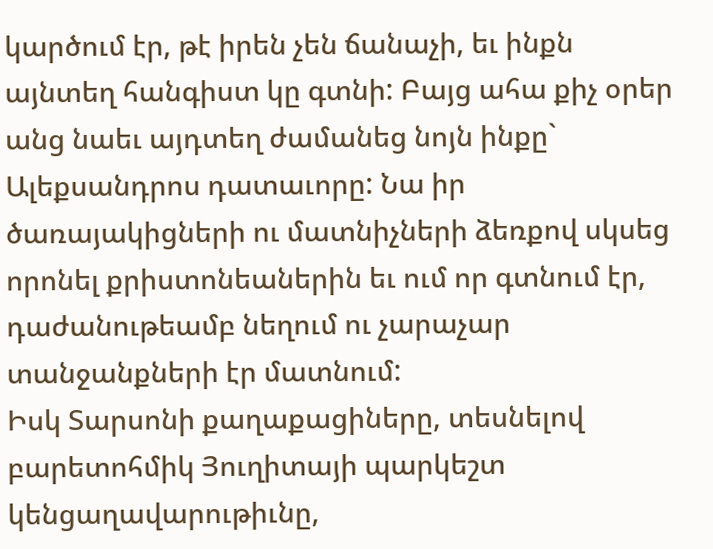կարծում էր, թէ իրեն չեն ճանաչի, եւ ինքն այնտեղ հանգիստ կը գտնի: Բայց ահա քիչ օրեր անց նաեւ այդտեղ ժամանեց նոյն ինքը` Ալեքսանդրոս դատաւորը: Նա իր ծառայակիցների ու մատնիչների ձեռքով սկսեց որոնել քրիստոնեաներին եւ ում որ գտնում էր, դաժանութեամբ նեղում ու չարաչար տանջանքների էր մատնում:
Իսկ Տարսոնի քաղաքացիները, տեսնելով բարետոհմիկ Յուղիտայի պարկեշտ կենցաղավարութիւնը,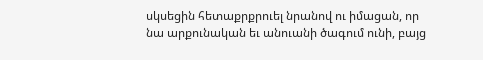սկսեցին հետաքրքրուել նրանով ու իմացան, որ նա արքունական եւ անուանի ծագում ունի, բայց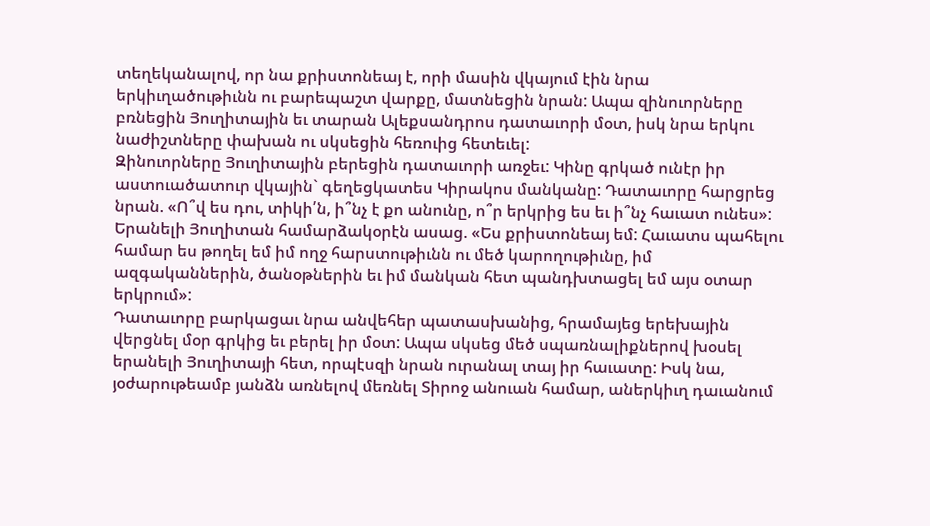տեղեկանալով, որ նա քրիստոնեայ է, որի մասին վկայում էին նրա երկիւղածութիւնն ու բարեպաշտ վարքը, մատնեցին նրան: Ապա զինուորները բռնեցին Յուղիտային եւ տարան Ալեքսանդրոս դատաւորի մօտ, իսկ նրա երկու նաժիշտները փախան ու սկսեցին հեռուից հետեւել:
Զինուորները Յուղիտային բերեցին դատաւորի առջեւ: Կինը գրկած ունէր իր աստուածատուր վկային` գեղեցկատես Կիրակոս մանկանը: Դատաւորը հարցրեց նրան. «Ո՞վ ես դու, տիկի՛ն, ի՞նչ է քո անունը, ո՞ր երկրից ես եւ ի՞նչ հաւատ ունես»: Երանելի Յուղիտան համարձակօրէն ասաց. «Ես քրիստոնեայ եմ: Հաւատս պահելու համար ես թողել եմ իմ ողջ հարստութիւնն ու մեծ կարողութիւնը, իմ ազգականներին, ծանօթներին եւ իմ մանկան հետ պանդխտացել եմ այս օտար երկրում»:
Դատաւորը բարկացաւ նրա անվեհեր պատասխանից, հրամայեց երեխային վերցնել մօր գրկից եւ բերել իր մօտ: Ապա սկսեց մեծ սպառնալիքներով խօսել երանելի Յուղիտայի հետ, որպէսզի նրան ուրանալ տայ իր հաւատը: Իսկ նա, յօժարութեամբ յանձն առնելով մեռնել Տիրոջ անուան համար, աներկիւղ դաւանում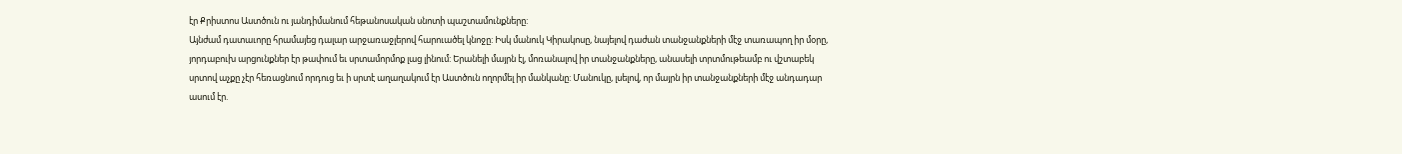էր Քրիստոս Աստծուն ու յանդիմանում հեթանոսական սնոտի պաշտամունքները:
Այնժամ դատաւորը հրամայեց դալար արջառաջլերով հարուածել կնոջը: Իսկ մանուկ Կիրակոսը, նայելով դաժան տանջանքների մէջ տառապող իր մօրը, յորդաբուխ արցունքներ էր թափում եւ սրտամորմոք լաց լինում: Երանելի մայրն էլ, մոռանալով իր տանջանքները, անասելի տրտմութեամբ ու վշտաբեկ սրտով աչքը չէր հեռացնում որդուց եւ ի սրտէ աղաղակում էր Աստծուն ողորմել իր մանկանը: Մանուկը, լսելով, որ մայրն իր տանջանքների մէջ անդադար ասում էր.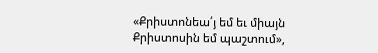«Քրիստոնեա՛յ եմ եւ միայն Քրիստոսին եմ պաշտում»,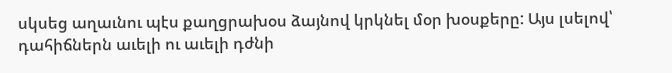սկսեց աղաւնու պէս քաղցրախօս ձայնով կրկնել մօր խօսքերը: Այս լսելով՝ դահիճներն աւելի ու աւելի դժնի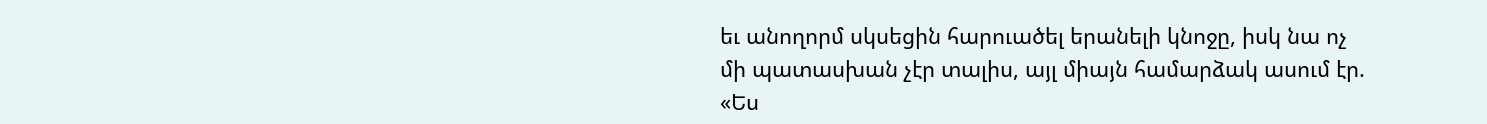եւ անողորմ սկսեցին հարուածել երանելի կնոջը, իսկ նա ոչ մի պատասխան չէր տալիս, այլ միայն համարձակ ասում էր. «Ես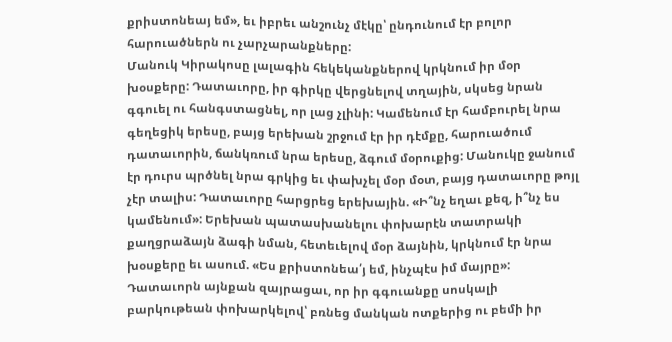քրիստոնեայ եմ», եւ իբրեւ անշունչ մէկը՝ ընդունում էր բոլոր հարուածներն ու չարչարանքները:
Մանուկ Կիրակոսը լալագին հեկեկանքներով կրկնում իր մօր խօսքերը: Դատաւորը, իր գիրկը վերցնելով տղային, սկսեց նրան գգուել ու հանգստացնել, որ լաց չլինի: Կամենում էր համբուրել նրա գեղեցիկ երեսը, բայց երեխան շրջում էր իր դէմքը, հարուածում դատաւորին, ճանկռում նրա երեսը, ձգում մօրուքից: Մանուկը ջանում էր դուրս պրծնել նրա գրկից եւ փախչել մօր մօտ, բայց դատաւորը թոյլ չէր տալիս: Դատաւորը հարցրեց երեխային. «Ի՞նչ եղաւ քեզ, ի՞նչ ես կամենում»: Երեխան պատասխանելու փոխարէն տատրակի քաղցրաձայն ձագի նման, հետեւելով մօր ձայնին, կրկնում էր նրա խօսքերը եւ ասում. «Ես քրիստոնեա՛յ եմ, ինչպէս իմ մայրը»: Դատաւորն այնքան զայրացաւ, որ իր գգուանքը սոսկալի բարկութեան փոխարկելով՝ բռնեց մանկան ոտքերից ու բեմի իր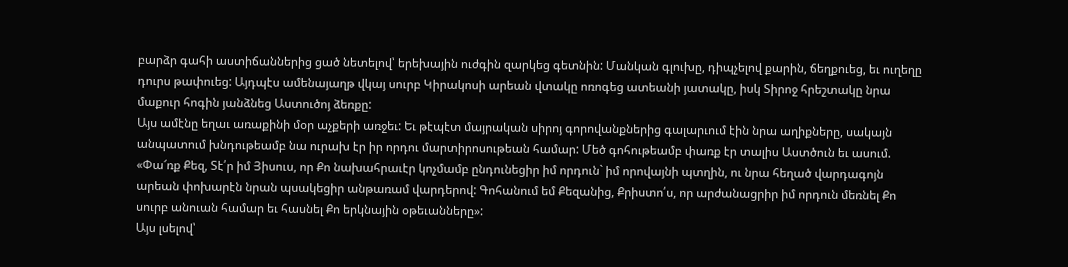բարձր գահի աստիճաններից ցած նետելով՝ երեխային ուժգին զարկեց գետնին: Մանկան գլուխը, դիպչելով քարին, ճեղքուեց, եւ ուղեղը դուրս թափուեց: Այդպէս ամենայաղթ վկայ սուրբ Կիրակոսի արեան վտակը ոռոգեց ատեանի յատակը, իսկ Տիրոջ հրեշտակը նրա մաքուր հոգին յանձնեց Աստուծոյ ձեռքը:
Այս ամէնը եղաւ առաքինի մօր աչքերի առջեւ: Եւ թէպէտ մայրական սիրոյ գորովանքներից գալարւում էին նրա աղիքները, սակայն անպատում խնդութեամբ նա ուրախ էր իր որդու մարտիրոսութեան համար: Մեծ գոհութեամբ փառք էր տալիս Աստծուն եւ ասում. «Փա՜ռք Քեզ, Տէ՛ր իմ Յիսուս, որ Քո նախահրաւէր կոչմամբ ընդունեցիր իմ որդուն` իմ որովայնի պտղին, ու նրա հեղած վարդագոյն արեան փոխարէն նրան պսակեցիր անթառամ վարդերով: Գոհանում եմ Քեզանից, Քրիստո՛ս, որ արժանացրիր իմ որդուն մեռնել Քո սուրբ անուան համար եւ հասնել Քո երկնային օթեւանները»:
Այս լսելով՝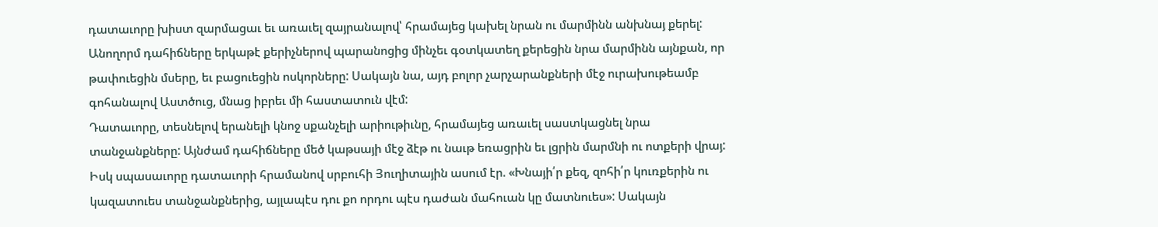դատաւորը խիստ զարմացաւ եւ առաւել զայրանալով՝ հրամայեց կախել նրան ու մարմինն անխնայ քերել: Անողորմ դահիճները երկաթէ քերիչներով պարանոցից մինչեւ գօտկատեղ քերեցին նրա մարմինն այնքան, որ թափուեցին մսերը, եւ բացուեցին ոսկորները: Սակայն նա, այդ բոլոր չարչարանքների մէջ ուրախութեամբ գոհանալով Աստծուց, մնաց իբրեւ մի հաստատուն վէմ:
Դատաւորը, տեսնելով երանելի կնոջ սքանչելի արիութիւնը, հրամայեց առաւել սաստկացնել նրա տանջանքները: Այնժամ դահիճները մեծ կաթսայի մէջ ձէթ ու նաւթ եռացրին եւ լցրին մարմնի ու ոտքերի վրայ: Իսկ սպասաւորը դատաւորի հրամանով սրբուհի Յուղիտային ասում էր. «Խնայի՛ր քեզ, զոհի՛ր կուռքերին ու կազատուես տանջանքներից, այլապէս դու քո որդու պէս դաժան մահուան կը մատնուես»: Սակայն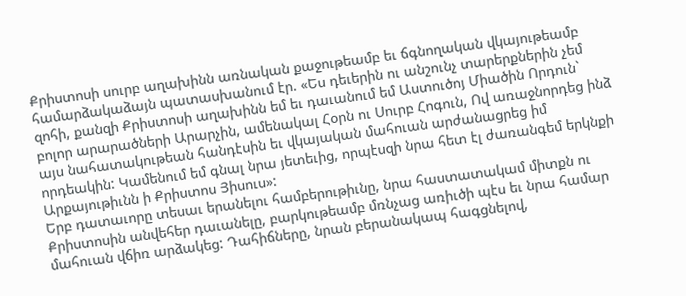Քրիստոսի սուրբ աղախինն առնական քաջութեամբ եւ ճգնողական վկայութեամբ համարձակաձայն պատասխանում էր. «Ես դեւերին ու անշունչ տարերքներին չեմ զոհի, քանզի Քրիստոսի աղախինն եմ եւ դաւանում եմ Աստուծոյ Միածին Որդուն` բոլոր արարածների Արարչին, ամենակալ Հօրն ու Սուրբ Հոգուն, Ով առաջնորդեց ինձ այս նահատակութեան հանդէսին եւ վկայական մահուան արժանացրեց իմ որդեակին: Կամենում եմ գնալ նրա յետեւից, որպէսզի նրա հետ էլ ժառանգեմ երկնքի Արքայութիւնն ի Քրիստոս Յիսուս»:
Երբ դատաւորը տեսաւ երանելու համբերութիւնը, նրա հաստատակամ միտքն ու Քրիստոսին անվեհեր դաւանելը, բարկութեամբ մռնչաց առիւծի պէս եւ նրա համար մահուան վճիռ արձակեց: Դահիճները, նրան բերանակապ հագցնելով,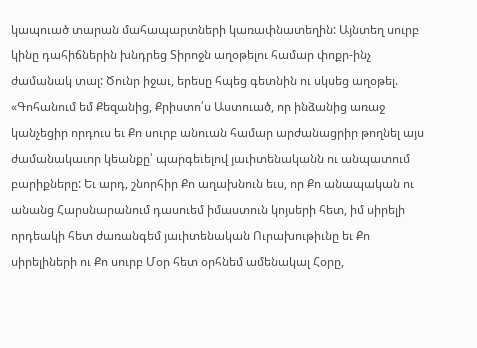կապուած տարան մահապարտների կառափնատեղին: Այնտեղ սուրբ կինը դահիճներին խնդրեց Տիրոջն աղօթելու համար փոքր-ինչ ժամանակ տալ: Ծունր իջաւ, երեսը հպեց գետնին ու սկսեց աղօթել. «Գոհանում եմ Քեզանից, Քրիստո՛ս Աստուած, որ ինձանից առաջ կանչեցիր որդուս եւ Քո սուրբ անուան համար արժանացրիր թողնել այս ժամանակաւոր կեանքը՝ պարգեւելով յաւիտենականն ու անպատում բարիքները: Եւ արդ, շնորհիր Քո աղախնուն եւս, որ Քո անապական ու անանց Հարսնարանում դասուեմ իմաստուն կոյսերի հետ, իմ սիրելի որդեակի հետ ժառանգեմ յաւիտենական Ուրախութիւնը եւ Քո սիրելիների ու Քո սուրբ Մօր հետ օրհնեմ ամենակալ Հօրը,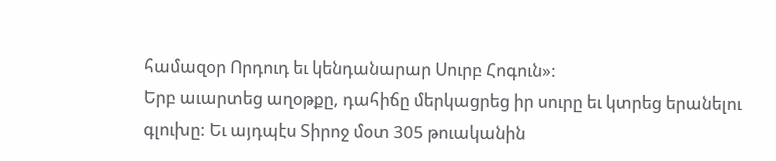համազօր Որդուդ եւ կենդանարար Սուրբ Հոգուն»:
Երբ աւարտեց աղօթքը, դահիճը մերկացրեց իր սուրը եւ կտրեց երանելու գլուխը: Եւ այդպէս Տիրոջ մօտ 305 թուականին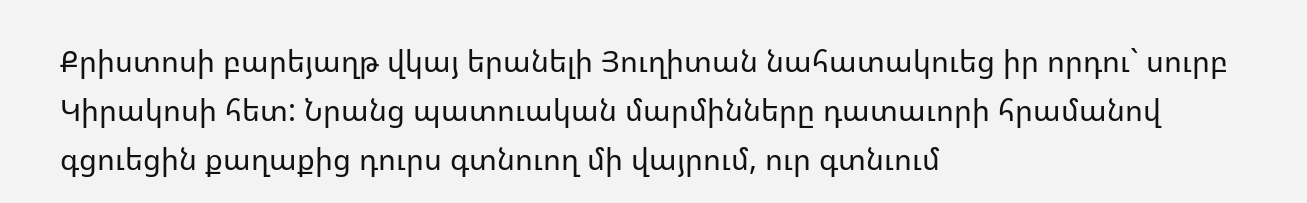Քրիստոսի բարեյաղթ վկայ երանելի Յուղիտան նահատակուեց իր որդու` սուրբ Կիրակոսի հետ: Նրանց պատուական մարմինները դատաւորի հրամանով գցուեցին քաղաքից դուրս գտնուող մի վայրում, ուր գտնւում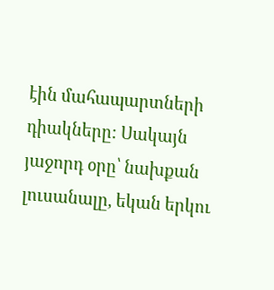էին մահապարտների դիակները: Սակայն յաջորդ օրը՝ նախքան լուսանալը, եկան երկու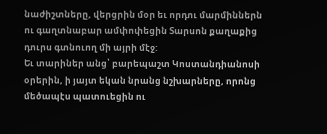նաժիշտները, վերցրին մօր եւ որդու մարմիններն ու գաղտնաբար ամփոփեցին Տարսոն քաղաքից դուրս գտնուող մի այրի մէջ:
Եւ տարիներ անց՝ բարեպաշտ Կոստանդիանոսի օրերին, ի յայտ եկան նրանց նշխարները, որոնց մեծապէս պատուեցին ու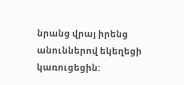նրանց վրայ իրենց անուններով եկեղեցի կառուցեցին: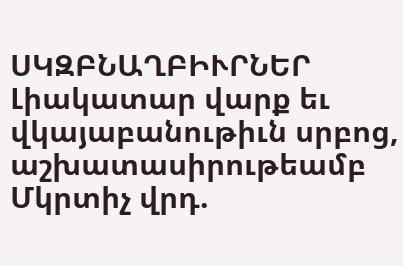ՍԿԶԲՆԱՂԲԻՒՐՆԵՐ
Լիակատար վարք եւ վկայաբանութիւն սրբոց, աշխատասիրութեամբ Մկրտիչ վրդ.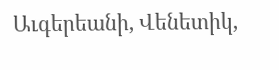Աւգերեանի, Վենետիկ,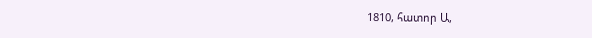1810, հատոր Ա,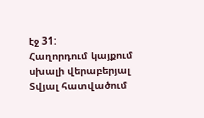էջ 31:
Հաղորդում կայքում սխալի վերաբերյալ
Տվյալ հատվածում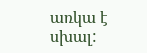առկա է սխալ: